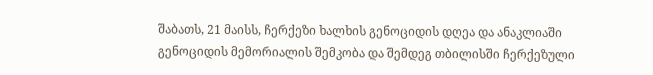შაბათს, 21 მაისს, ჩერქეზი ხალხის გენოციდის დღეა და ანაკლიაში გენოციდის მემორიალის შემკობა და შემდეგ თბილისში ჩერქეზული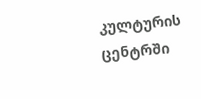კულტურის ცენტრში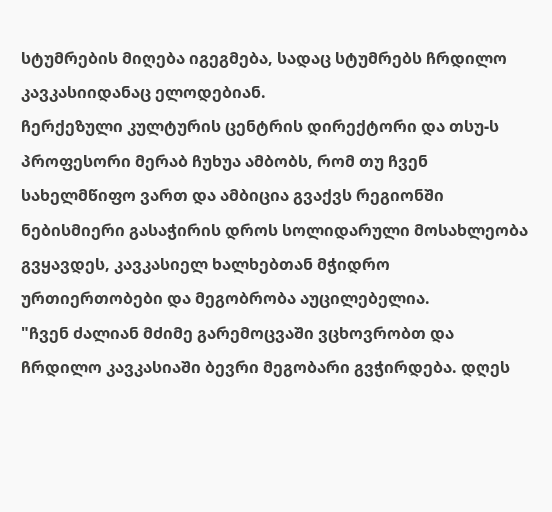სტუმრების მიღება იგეგმება, სადაც სტუმრებს ჩრდილო კავკასიიდანაც ელოდებიან.
ჩერქეზული კულტურის ცენტრის დირექტორი და თსუ-ს პროფესორი მერაბ ჩუხუა ამბობს, რომ თუ ჩვენ სახელმწიფო ვართ და ამბიცია გვაქვს რეგიონში ნებისმიერი გასაჭირის დროს სოლიდარული მოსახლეობა გვყავდეს, კავკასიელ ხალხებთან მჭიდრო ურთიერთობები და მეგობრობა აუცილებელია.
"ჩვენ ძალიან მძიმე გარემოცვაში ვცხოვრობთ და ჩრდილო კავკასიაში ბევრი მეგობარი გვჭირდება. დღეს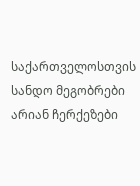საქართველოსთვის სანდო მეგობრები არიან ჩერქეზები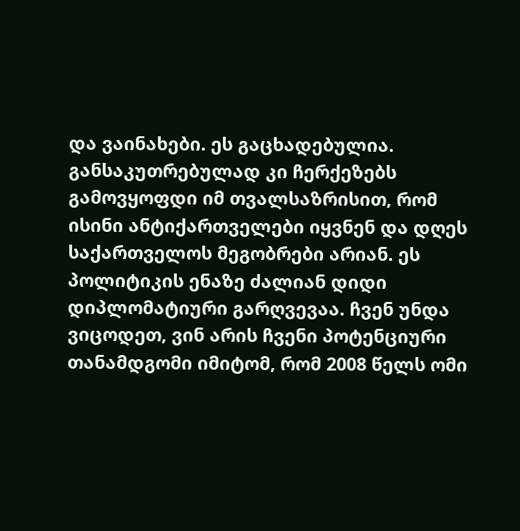და ვაინახები. ეს გაცხადებულია. განსაკუთრებულად კი ჩერქეზებს გამოვყოფდი იმ თვალსაზრისით, რომ ისინი ანტიქართველები იყვნენ და დღეს საქართველოს მეგობრები არიან. ეს პოლიტიკის ენაზე ძალიან დიდი დიპლომატიური გარღვევაა. ჩვენ უნდა ვიცოდეთ, ვინ არის ჩვენი პოტენციური თანამდგომი იმიტომ, რომ 2008 წელს ომი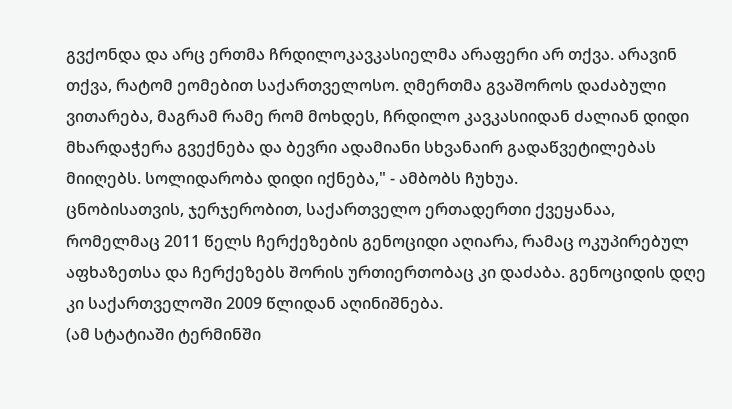გვქონდა და არც ერთმა ჩრდილოკავკასიელმა არაფერი არ თქვა. არავინ თქვა, რატომ ეომებით საქართველოსო. ღმერთმა გვაშოროს დაძაბული ვითარება, მაგრამ რამე რომ მოხდეს, ჩრდილო კავკასიიდან ძალიან დიდი მხარდაჭერა გვექნება და ბევრი ადამიანი სხვანაირ გადაწვეტილებას მიიღებს. სოლიდარობა დიდი იქნება," - ამბობს ჩუხუა.
ცნობისათვის, ჯერჯერობით, საქართველო ერთადერთი ქვეყანაა, რომელმაც 2011 წელს ჩერქეზების გენოციდი აღიარა, რამაც ოკუპირებულ აფხაზეთსა და ჩერქეზებს შორის ურთიერთობაც კი დაძაბა. გენოციდის დღე კი საქართველოში 2009 წლიდან აღინიშნება.
(ამ სტატიაში ტერმინში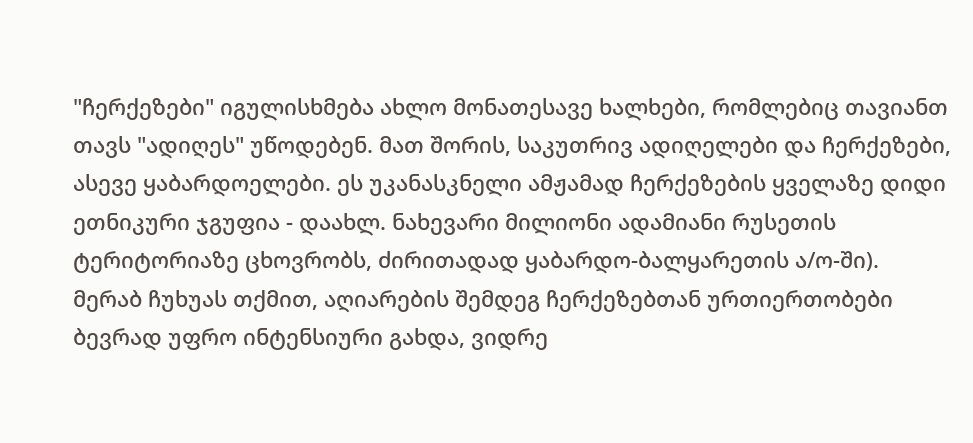"ჩერქეზები" იგულისხმება ახლო მონათესავე ხალხები, რომლებიც თავიანთ თავს "ადიღეს" უწოდებენ. მათ შორის, საკუთრივ ადიღელები და ჩერქეზები, ასევე ყაბარდოელები. ეს უკანასკნელი ამჟამად ჩერქეზების ყველაზე დიდი ეთნიკური ჯგუფია - დაახლ. ნახევარი მილიონი ადამიანი რუსეთის ტერიტორიაზე ცხოვრობს, ძირითადად ყაბარდო-ბალყარეთის ა/ო-ში).
მერაბ ჩუხუას თქმით, აღიარების შემდეგ ჩერქეზებთან ურთიერთობები ბევრად უფრო ინტენსიური გახდა, ვიდრე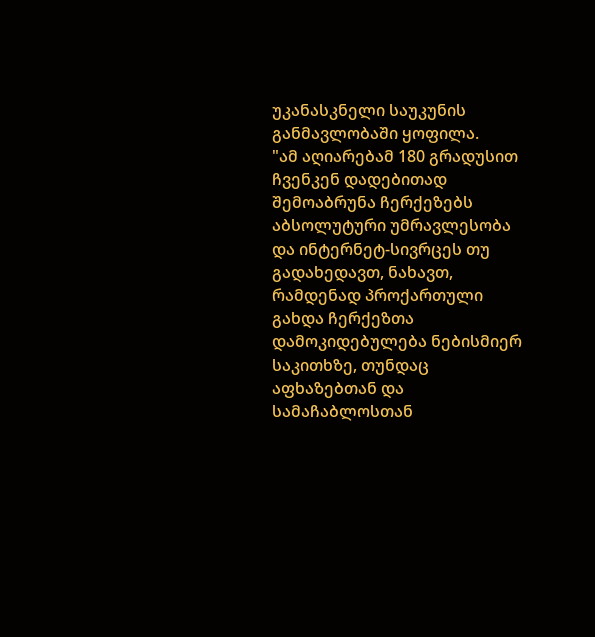უკანასკნელი საუკუნის განმავლობაში ყოფილა.
"ამ აღიარებამ 180 გრადუსით ჩვენკენ დადებითად შემოაბრუნა ჩერქეზებს აბსოლუტური უმრავლესობა და ინტერნეტ-სივრცეს თუ გადახედავთ, ნახავთ, რამდენად პროქართული გახდა ჩერქეზთა დამოკიდებულება ნებისმიერ საკითხზე, თუნდაც აფხაზებთან და სამაჩაბლოსთან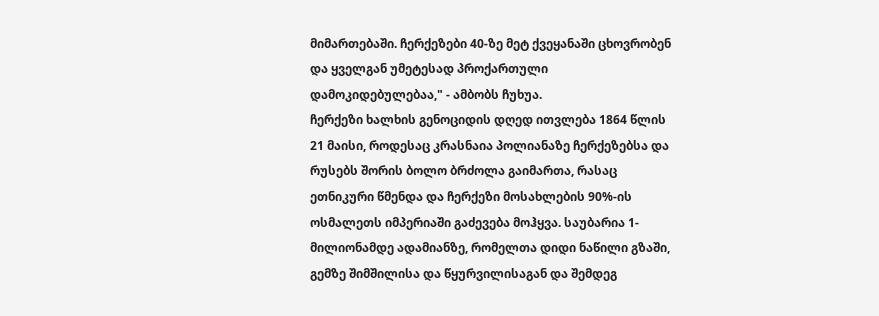მიმართებაში. ჩერქეზები 40-ზე მეტ ქვეყანაში ცხოვრობენ და ყველგან უმეტესად პროქართული დამოკიდებულებაა," - ამბობს ჩუხუა.
ჩერქეზი ხალხის გენოციდის დღედ ითვლება 1864 წლის 21 მაისი, როდესაც კრასნაია პოლიანაზე ჩერქეზებსა და რუსებს შორის ბოლო ბრძოლა გაიმართა, რასაც ეთნიკური წმენდა და ჩერქეზი მოსახლების 90%-ის ოსმალეთს იმპერიაში გაძევება მოჰყვა. საუბარია 1-მილიონამდე ადამიანზე, რომელთა დიდი ნაწილი გზაში, გემზე შიმშილისა და წყურვილისაგან და შემდეგ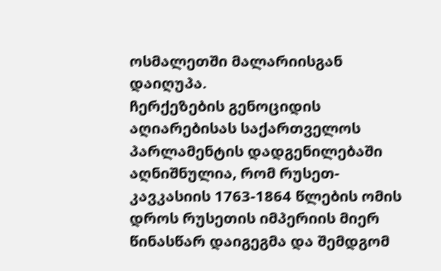ოსმალეთში მალარიისგან დაიღუპა.
ჩერქეზების გენოციდის აღიარებისას საქართველოს პარლამენტის დადგენილებაში აღნიშნულია, რომ რუსეთ-კავკასიის 1763-1864 წლების ომის დროს რუსეთის იმპერიის მიერ წინასწარ დაიგეგმა და შემდგომ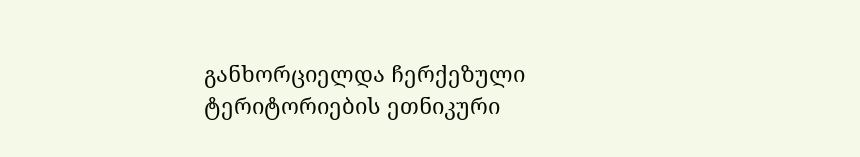განხორციელდა ჩერქეზული ტერიტორიების ეთნიკური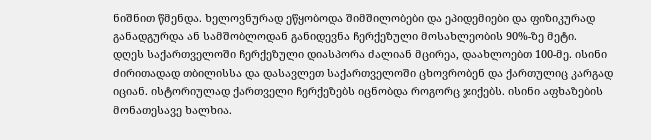ნიშნით წმენდა. ხელოვნურად ეწყობოდა შიმშილობები და ეპიდემიები და ფიზიკურად განადგურდა ან სამშობლოდან განიდევნა ჩერქეზული მოსახლეობის 90%-ზე მეტი.
დღეს საქართველოში ჩერქეზული დიასპორა ძალიან მცირეა, დაახლოებთ 100-მე. ისინი ძირითადად თბილისსა და დასავლეთ საქართველოში ცხოვრობენ და ქართულიც კარგად იციან. ისტორიულად ქართველი ჩერქეზებს იცნობდა როგორც ჯიქებს. ისინი აფხაზების მონათესავე ხალხია.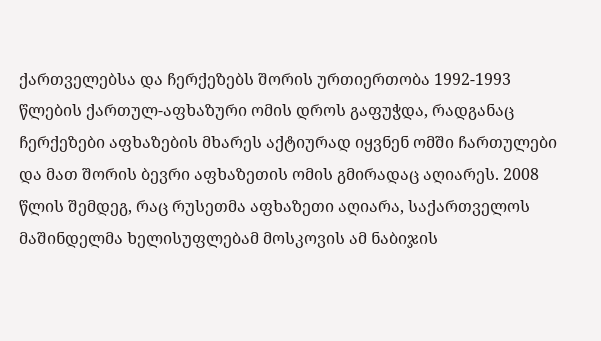ქართველებსა და ჩერქეზებს შორის ურთიერთობა 1992-1993 წლების ქართულ-აფხაზური ომის დროს გაფუჭდა, რადგანაც ჩერქეზები აფხაზების მხარეს აქტიურად იყვნენ ომში ჩართულები და მათ შორის ბევრი აფხაზეთის ომის გმირადაც აღიარეს. 2008 წლის შემდეგ, რაც რუსეთმა აფხაზეთი აღიარა, საქართველოს მაშინდელმა ხელისუფლებამ მოსკოვის ამ ნაბიჯის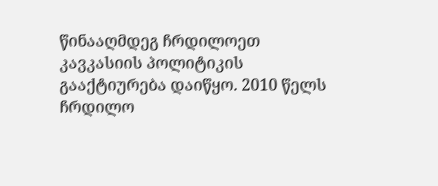წინააღმდეგ ჩრდილოეთ კავკასიის პოლიტიკის გააქტიურება დაიწყო. 2010 წელს ჩრდილო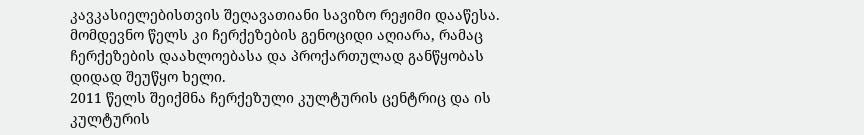კავკასიელებისთვის შეღავათიანი სავიზო რეჟიმი დააწესა. მომდევნო წელს კი ჩერქეზების გენოციდი აღიარა, რამაც ჩერქეზების დაახლოებასა და პროქართულად განწყობას დიდად შეუწყო ხელი.
2011 წელს შეიქმნა ჩერქეზული კულტურის ცენტრიც და ის კულტურის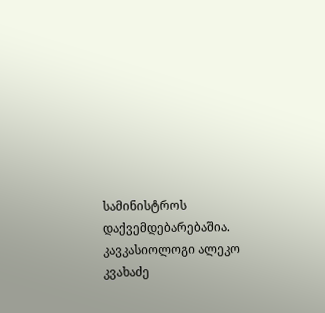სამინისტროს დაქვემდებარებაშია.
კავკასიოლოგი ალეკო კვახაძე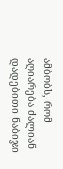ამბობს, რომ აღიარება ძალიან დადებითი ნაბიჯი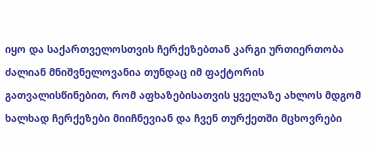იყო და საქართველოსთვის ჩერქეზებთან კარგი ურთიერთობა ძალიან მნიშვნელოვანია თუნდაც იმ ფაქტორის გათვალისწინებით, რომ აფხაზებისათვის ყველაზე ახლოს მდგომ ხალხად ჩერქეზები მიიჩნევიან და ჩვენ თურქეთში მცხოვრები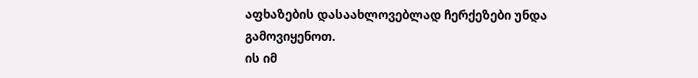აფხაზების დასაახლოვებლად ჩერქეზები უნდა გამოვიყენოთ.
ის იმ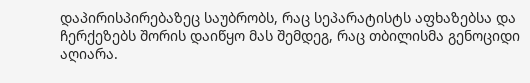დაპირისპირებაზეც საუბრობს, რაც სეპარატისტს აფხაზებსა და ჩერქეზებს შორის დაიწყო მას შემდეგ, რაც თბილისმა გენოციდი აღიარა.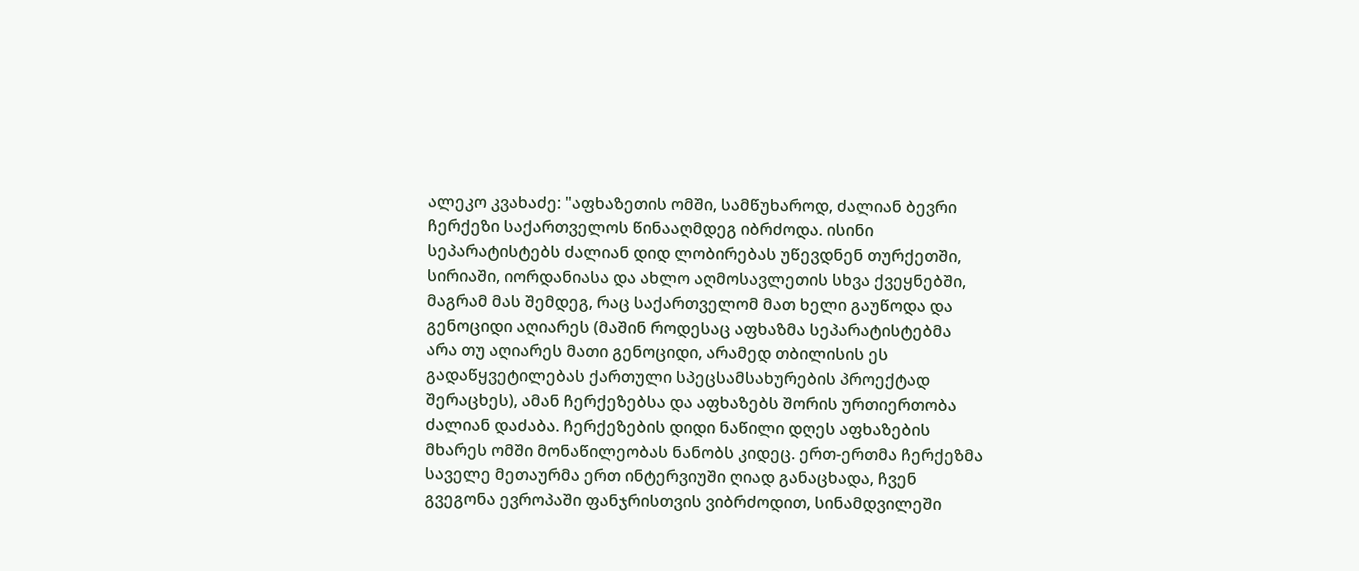ალეკო კვახაძე: "აფხაზეთის ომში, სამწუხაროდ, ძალიან ბევრი ჩერქეზი საქართველოს წინააღმდეგ იბრძოდა. ისინი სეპარატისტებს ძალიან დიდ ლობირებას უწევდნენ თურქეთში, სირიაში, იორდანიასა და ახლო აღმოსავლეთის სხვა ქვეყნებში, მაგრამ მას შემდეგ, რაც საქართველომ მათ ხელი გაუწოდა და გენოციდი აღიარეს (მაშინ როდესაც აფხაზმა სეპარატისტებმა არა თუ აღიარეს მათი გენოციდი, არამედ თბილისის ეს გადაწყვეტილებას ქართული სპეცსამსახურების პროექტად შერაცხეს), ამან ჩერქეზებსა და აფხაზებს შორის ურთიერთობა ძალიან დაძაბა. ჩერქეზების დიდი ნაწილი დღეს აფხაზების მხარეს ომში მონაწილეობას ნანობს კიდეც. ერთ-ერთმა ჩერქეზმა საველე მეთაურმა ერთ ინტერვიუში ღიად განაცხადა, ჩვენ გვეგონა ევროპაში ფანჯრისთვის ვიბრძოდით, სინამდვილეში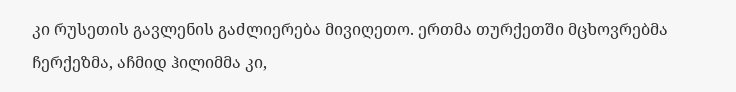კი რუსეთის გავლენის გაძლიერება მივიღეთო. ერთმა თურქეთში მცხოვრებმა ჩერქეზმა, აჩმიდ ჰილიმმა კი,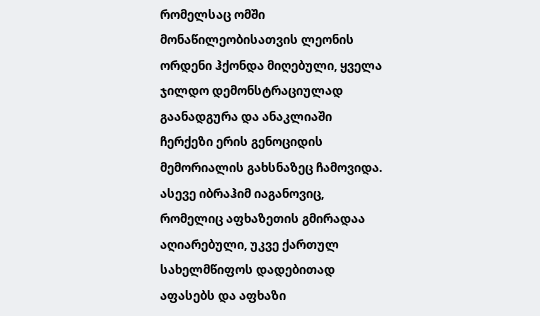რომელსაც ომში მონაწილეობისათვის ლეონის ორდენი ჰქონდა მიღებული, ყველა ჯილდო დემონსტრაციულად გაანადგურა და ანაკლიაში ჩერქეზი ერის გენოციდის მემორიალის გახსნაზეც ჩამოვიდა. ასევე იბრაჰიმ იაგანოვიც, რომელიც აფხაზეთის გმირადაა აღიარებული, უკვე ქართულ სახელმწიფოს დადებითად აფასებს და აფხაზი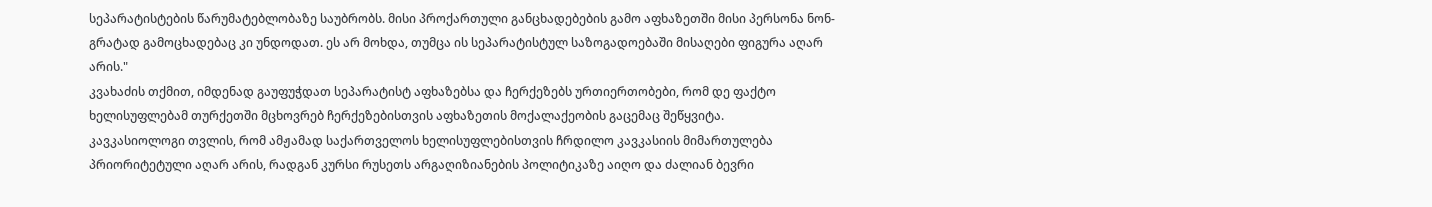სეპარატისტების წარუმატებლობაზე საუბრობს. მისი პროქართული განცხადებების გამო აფხაზეთში მისი პერსონა ნონ-გრატად გამოცხადებაც კი უნდოდათ. ეს არ მოხდა, თუმცა ის სეპარატისტულ საზოგადოებაში მისაღები ფიგურა აღარ არის."
კვახაძის თქმით, იმდენად გაუფუჭდათ სეპარატისტ აფხაზებსა და ჩერქეზებს ურთიერთობები, რომ დე ფაქტო ხელისუფლებამ თურქეთში მცხოვრებ ჩერქეზებისთვის აფხაზეთის მოქალაქეობის გაცემაც შეწყვიტა.
კავკასიოლოგი თვლის, რომ ამჟამად საქართველოს ხელისუფლებისთვის ჩრდილო კავკასიის მიმართულება პრიორიტეტული აღარ არის, რადგან კურსი რუსეთს არგაღიზიანების პოლიტიკაზე აიღო და ძალიან ბევრი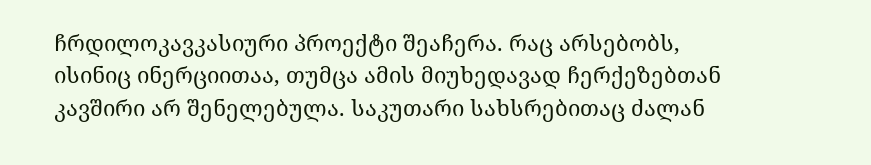ჩრდილოკავკასიური პროექტი შეაჩერა. რაც არსებობს, ისინიც ინერციითაა, თუმცა ამის მიუხედავად ჩერქეზებთან კავშირი არ შენელებულა. საკუთარი სახსრებითაც ძალან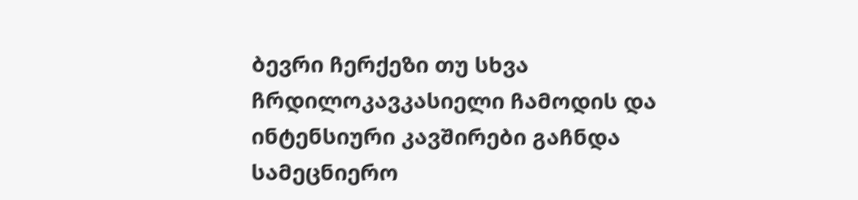ბევრი ჩერქეზი თუ სხვა ჩრდილოკავკასიელი ჩამოდის და ინტენსიური კავშირები გაჩნდა სამეცნიერო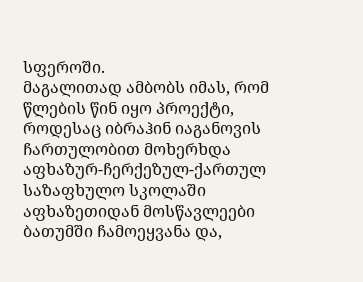სფეროში.
მაგალითად ამბობს იმას, რომ წლების წინ იყო პროექტი, როდესაც იბრაჰინ იაგანოვის ჩართულობით მოხერხდა აფხაზურ-ჩერქეზულ-ქართულ საზაფხულო სკოლაში აფხაზეთიდან მოსწავლეები ბათუმში ჩამოეყვანა და,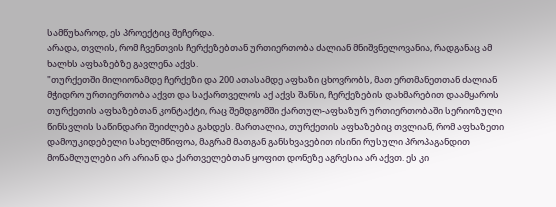სამწუხაროდ, ეს პროექტიც შეჩერდა.
არადა, თვლის, რომ ჩვენთვის ჩერქეზებთან ურთიერთობა ძალიან მნიშვნელოვანია, რადგანაც ამ ხალხს აფხაზებზე გავლენა აქვს.
"თურქეთში მილიონამდე ჩერქეზი და 200 ათასამდე აფხაზი ცხოვრობს, მათ ერთმანეთთან ძალიან მჭიდრო ურთიერთობა აქვთ და საქართველოს აქ აქვს შანსი, ჩერქეზების დახმარებით დაამყაროს თურქეთის აფხაზებთან კონტაქტი, რაც შემდგომში ქართულ-აფხაზურ ურთიერთობაში სერიოზული წინსვლის საწინდარი შეიძლება გახდეს. მართალია, თურქეთის აფხაზებიც თვლიან, რომ აფხაზეთი დამოუკიდებელი სახელმწიფოა, მაგრამ მათგან განსხვავებით ისინი რუსული პროპაგანდით მოწამლულები არ არიან და ქართველებთან ყოფით დონეზე აგრესია არ აქვთ. ეს კი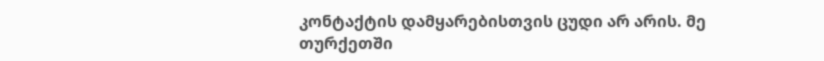კონტაქტის დამყარებისთვის ცუდი არ არის. მე თურქეთში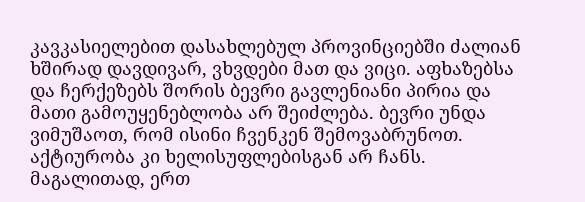კავკასიელებით დასახლებულ პროვინციებში ძალიან ხშირად დავდივარ, ვხვდები მათ და ვიცი. აფხაზებსა და ჩერქეზებს შორის ბევრი გავლენიანი პირია და მათი გამოუყენებლობა არ შეიძლება. ბევრი უნდა ვიმუშაოთ, რომ ისინი ჩვენკენ შემოვაბრუნოთ. აქტიურობა კი ხელისუფლებისგან არ ჩანს. მაგალითად, ერთ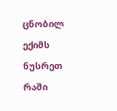ცნობილ ექიმს ნუსრეთ რაში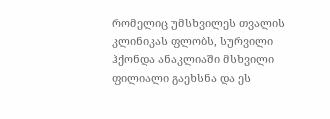რომელიც უმსხვილეს თვალის კლინიკას ფლობს, სურვილი ჰქონდა ანაკლიაში მსხვილი ფილიალი გაეხსნა და ეს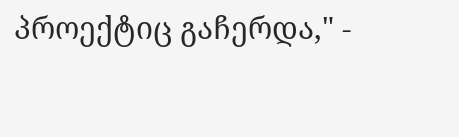პროექტიც გაჩერდა," -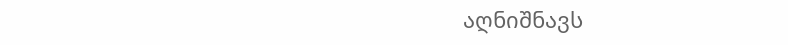აღნიშნავს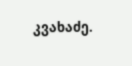კვახაძე.